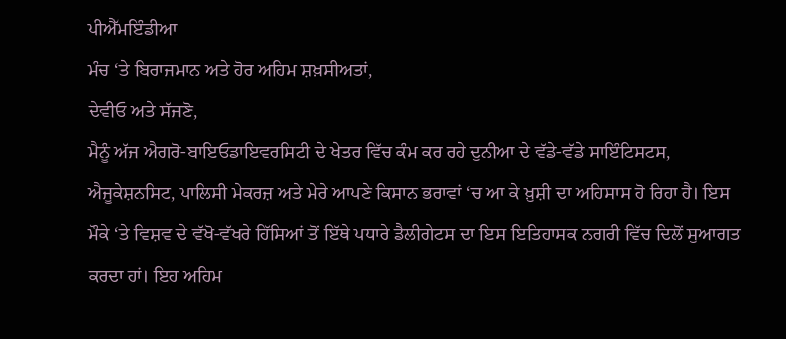ਪੀਐੱਮਇੰਡੀਆ
ਮੰਚ ‘ਤੇ ਬਿਰਾਜਮਾਨ ਅਤੇ ਹੋਰ ਅਹਿਮ ਸ਼ਖ਼ਸੀਅਤਾਂ,
ਦੇਵੀਓ ਅਤੇ ਸੱਜਣੋ,
ਮੈਨੂੰ ਅੱਜ ਐਗਰੋ-ਬਾਇਓਡਾਇਵਰਸਿਟੀ ਦੇ ਖੇਤਰ ਵਿੱਚ ਕੰਮ ਕਰ ਰਹੇ ਦੁਨੀਆ ਦੇ ਵੱਡੇ-ਵੱਡੇ ਸਾਇੰਟਿਸਟਸ, ਐਜੂਕੇਸ਼ਨਸਿਟ, ਪਾਲਿਸੀ ਮੇਕਰਜ਼ ਅਤੇ ਮੇਰੇ ਆਪਣੇ ਕਿਸਾਨ ਭਰਾਵਾਂ ‘ਚ ਆ ਕੇ ਖ਼ੁਸ਼ੀ ਦਾ ਅਹਿਸਾਸ ਹੋ ਰਿਹਾ ਹੈ। ਇਸ ਮੌਕੇ ‘ਤੇ ਵਿਸ਼ਵ ਦੇ ਵੱਖੋ-ਵੱਖਰੇ ਹਿੱਸਿਆਂ ਤੋਂ ਇੱਥੇ ਪਧਾਰੇ ਡੈਲੀਗੇਟਸ ਦਾ ਇਸ ਇਤਿਹਾਸਕ ਨਗਰੀ ਵਿੱਚ ਦਿਲੋਂ ਸੁਆਗਤ ਕਰਦਾ ਹਾਂ। ਇਹ ਅਹਿਮ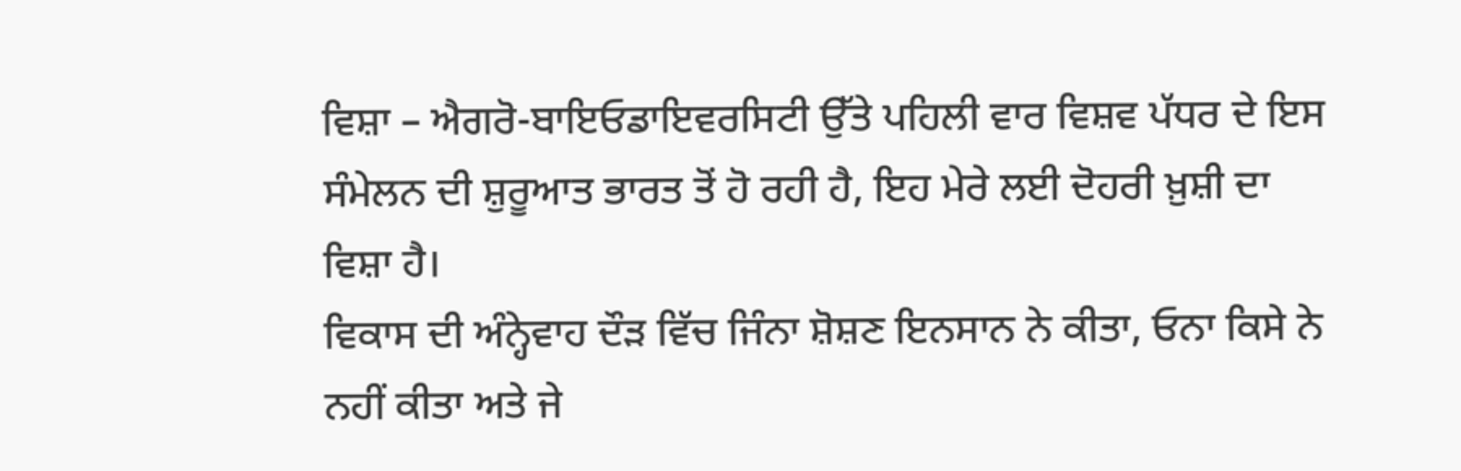ਵਿਸ਼ਾ – ਐਗਰੋ-ਬਾਇਓਡਾਇਵਰਸਿਟੀ ਉੱਤੇ ਪਹਿਲੀ ਵਾਰ ਵਿਸ਼ਵ ਪੱਧਰ ਦੇ ਇਸ ਸੰਮੇਲਨ ਦੀ ਸ਼ੁਰੂਆਤ ਭਾਰਤ ਤੋਂ ਹੋ ਰਹੀ ਹੈ, ਇਹ ਮੇਰੇ ਲਈ ਦੋਹਰੀ ਖ਼ੁਸ਼ੀ ਦਾ ਵਿਸ਼ਾ ਹੈ।
ਵਿਕਾਸ ਦੀ ਅੰਨ੍ਹੇਵਾਹ ਦੌੜ ਵਿੱਚ ਜਿੰਨਾ ਸ਼ੋਸ਼ਣ ਇਨਸਾਨ ਨੇ ਕੀਤਾ, ਓਨਾ ਕਿਸੇ ਨੇ ਨਹੀਂ ਕੀਤਾ ਅਤੇ ਜੇ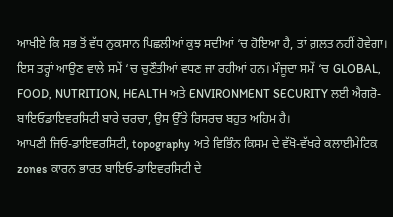ਆਖੀਏ ਕਿ ਸਭ ਤੋਂ ਵੱਧ ਨੁਕਸਾਨ ਪਿਛਲੀਆਂ ਕੁਝ ਸਦੀਆਂ ‘ਚ ਹੋਇਆ ਹੈ, ਤਾਂ ਗ਼ਲਤ ਨਹੀਂ ਹੋਵੇਗਾ।
ਇਸ ਤਰ੍ਹਾਂ ਆਉਣ ਵਾਲੇ ਸਮੇਂ ‘ਚ ਚੁਣੌਤੀਆਂ ਵਧਣ ਜਾ ਰਹੀਆਂ ਹਨ। ਮੌਜੂਦਾ ਸਮੇਂ ‘ਚ GLOBAL, FOOD, NUTRITION, HEALTH ਅਤੇ ENVIRONMENT SECURITY ਲਈ ਐਗਰੋ-ਬਾਇਓਡਾਇਵਰਸਿਟੀ ਬਾਰੇ ਚਰਚਾ, ਉਸ ਉੱਤੇ ਰਿਸਰਚ ਬਹੁਤ ਅਹਿਮ ਹੈ।
ਆਪਣੀ ਜਿਓ-ਡਾਇਵਰਸਿਟੀ, topography ਅਤੇ ਵਿਭਿੰਨ ਕਿਸਮ ਦੇ ਵੱਖੋ-ਵੱਖਰੇ ਕਲਾਈਮੇਟਿਕ zones ਕਾਰਨ ਭਾਰਤ ਬਾਇਓ-ਡਾਇਵਰਸਿਟੀ ਦੇ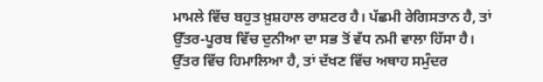ਮਾਮਲੇ ਵਿੱਚ ਬਹੁਤ ਖ਼ੁਸ਼ਹਾਲ ਰਾਸ਼ਟਰ ਹੈ। ਪੱਛਮੀ ਰੇਗਿਸਤਾਨ ਹੈ, ਤਾਂ ਉੱਤਰ-ਪੂਰਬ ਵਿੱਚ ਦੁਨੀਆ ਦਾ ਸਭ ਤੋਂ ਵੱਧ ਨਮੀ ਵਾਲਾ ਹਿੱਸਾ ਹੈ। ਉੱਤਰ ਵਿੱਚ ਹਿਮਾਲਿਆ ਹੈ, ਤਾਂ ਦੱਖਣ ਵਿੱਚ ਅਥਾਹ ਸਮੁੰਦਰ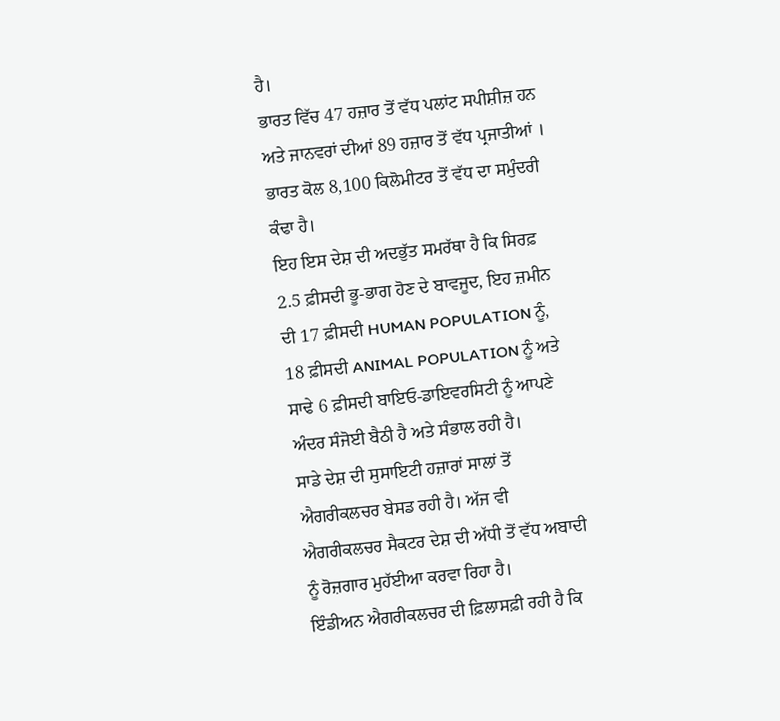ਹੈ।
ਭਾਰਤ ਵਿੱਚ 47 ਹਜ਼ਾਰ ਤੋਂ ਵੱਧ ਪਲਾਂਟ ਸਪੀਸ਼ੀਜ਼ ਹਨ ਅਤੇ ਜਾਨਵਰਾਂ ਦੀਆਂ 89 ਹਜ਼ਾਰ ਤੋਂ ਵੱਧ ਪ੍ਰਜਾਤੀਆਂ । ਭਾਰਤ ਕੋਲ 8,100 ਕਿਲੋਮੀਟਰ ਤੋਂ ਵੱਧ ਦਾ ਸਮੁੰਦਰੀ ਕੰਢਾ ਹੈ।
ਇਹ ਇਸ ਦੇਸ਼ ਦੀ ਅਦਭੁੱਤ ਸਮਰੱਥਾ ਹੈ ਕਿ ਸਿਰਫ਼ 2.5 ਫ਼ੀਸਦੀ ਭੂ-ਭਾਗ ਹੋਣ ਦੇ ਬਾਵਜੂਦ, ਇਹ ਜ਼ਮੀਨ ਦੀ 17 ਫ਼ੀਸਦੀ HUMAN POPULATION ਨੂੰ, 18 ਫ਼ੀਸਦੀ ANIMAL POPULATION ਨੂੰ ਅਤੇ ਸਾਢੇ 6 ਫ਼ੀਸਦੀ ਬਾਇਓ-ਡਾਇਵਰਸਿਟੀ ਨੂੰ ਆਪਣੇ ਅੰਦਰ ਸੰਜੋਈ ਬੈਠੀ ਹੈ ਅਤੇ ਸੰਭਾਲ ਰਹੀ ਹੈ।
ਸਾਡੇ ਦੇਸ਼ ਦੀ ਸੁਸਾਇਟੀ ਹਜ਼ਾਰਾਂ ਸਾਲਾਂ ਤੋਂ ਐਗਰੀਕਲਚਰ ਬੇਸਡ ਰਹੀ ਹੈ। ਅੱਜ ਵੀ ਐਗਰੀਕਲਚਰ ਸੈਕਟਰ ਦੇਸ਼ ਦੀ ਅੱਧੀ ਤੋਂ ਵੱਧ ਅਬਾਦੀ ਨੂੰ ਰੋਜ਼ਗਾਰ ਮੁਹੱਈਆ ਕਰਵਾ ਰਿਹਾ ਹੈ।
ਇੰਡੀਅਨ ਐਗਰੀਕਲਚਰ ਦੀ ਫ਼ਿਲਾਸਫ਼ੀ ਰਹੀ ਹੈ ਕਿ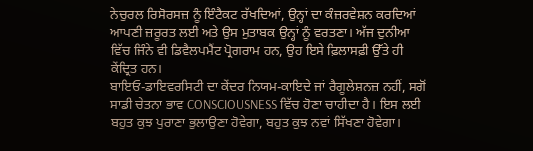ਨੇਚੁਰਲ ਰਿਸੋਰਸਜ਼ ਨੂੰ ਇੰਟੈਕਟ ਰੱਖਦਿਆਂ, ਉਨ੍ਹਾਂ ਦਾ ਕੰਜ਼ਰਵੇਸ਼ਨ ਕਰਦਿਆਂ ਆਪਣੀ ਜ਼ਰੂਰਤ ਲਈ ਅਤੇ ਉਸ ਮੁਤਾਬਕ ਉਨ੍ਹਾਂ ਨੂੰ ਵਰਤਣਾ। ਅੱਜ ਦੁਨੀਆ ਵਿੱਚ ਜਿੰਨੇ ਵੀ ਡਿਵੈਲਪਮੈਂਟ ਪ੍ਰੋਗਰਾਮ ਹਨ, ਉਹ ਇਸੇ ਫ਼ਿਲਾਸਫ਼ੀ ਉੱਤੇ ਹੀ ਕੇਂਦ੍ਰਿਤ ਹਨ।
ਬਾਇਓ-ਡਾਇਵਰਸਿਟੀ ਦਾ ਕੇਂਦਰ ਨਿਯਮ-ਕਾਇਦੇ ਜਾਂ ਰੈਗੂਲੇਸ਼ਨਜ਼ ਨਹੀਂ, ਸਗੋਂ ਸਾਡੀ ਚੇਤਨਾ ਭਾਵ CONSCIOUSNESS ਵਿੱਚ ਹੋਣਾ ਚਾਹੀਦਾ ਹੈ। ਇਸ ਲਈ ਬਹੁਤ ਕੁਝ ਪੁਰਾਣਾ ਭੁਲਾਉਣਾ ਹੋਵੇਗਾ, ਬਹੁਤ ਕੁਝ ਨਵਾਂ ਸਿੱਖਣਾ ਹੋਵੇਗਾ।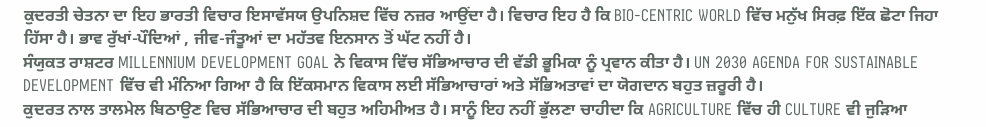ਕੁਦਰਤੀ ਚੇਤਨਾ ਦਾ ਇਹ ਭਾਰਤੀ ਵਿਚਾਰ ਇਸਾਵੱਸਯ ਉਪਨਿਸ਼ਦ ਵਿੱਚ ਨਜ਼ਰ ਆਉਂਦਾ ਹੈ। ਵਿਚਾਰ ਇਹ ਹੈ ਕਿ BIO-CENTRIC WORLD ਵਿੱਚ ਮਨੁੱਖ ਸਿਰਫ਼ ਇੱਕ ਛੋਟਾ ਜਿਹਾ ਹਿੱਸਾ ਹੈ। ਭਾਵ ਰੁੱਖਾਂ-ਪੌਦਿਆਂ , ਜੀਵ-ਜੰਤੂਆਂ ਦਾ ਮਹੱਤਵ ਇਨਸਾਨ ਤੋਂ ਘੱਟ ਨਹੀਂ ਹੈ।
ਸੰਯੁਕਤ ਰਾਸ਼ਟਰ MILLENNIUM DEVELOPMENT GOAL ਨੇ ਵਿਕਾਸ ਵਿੱਚ ਸੱਭਿਆਚਾਰ ਦੀ ਵੱਡੀ ਭੂਮਿਕਾ ਨੂੰ ਪ੍ਰਵਾਨ ਕੀਤਾ ਹੈ। UN 2030 AGENDA FOR SUSTAINABLE DEVELOPMENT ਵਿੱਚ ਵੀ ਮੰਨਿਆ ਗਿਆ ਹੈ ਕਿ ਇੱਕਸਮਾਨ ਵਿਕਾਸ ਲਈ ਸੱਭਿਆਚਾਰਾਂ ਅਤੇ ਸੱਭਿਅਤਾਵਾਂ ਦਾ ਯੋਗਦਾਨ ਬਹੁਤ ਜ਼ਰੂਰੀ ਹੈ।
ਕੁਦਰਤ ਨਾਲ ਤਾਲਮੇਲ ਬਿਠਾਉਣ ਵਿਚ ਸੱਭਿਆਚਾਰ ਦੀ ਬਹੁਤ ਅਹਿਮੀਅਤ ਹੈ। ਸਾਨੂੰ ਇਹ ਨਹੀਂ ਭੁੱਲਣਾ ਚਾਹੀਦਾ ਕਿ AGRICULTURE ਵਿੱਚ ਹੀ CULTURE ਵੀ ਜੁੜਿਆ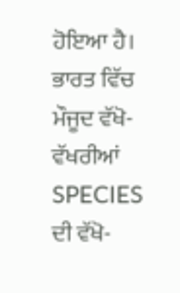ਹੋਇਆ ਹੈ।
ਭਾਰਤ ਵਿੱਚ ਮੌਜੂਦ ਵੱਖੋ-ਵੱਖਰੀਆਂ SPECIES ਦੀ ਵੱਖੋ-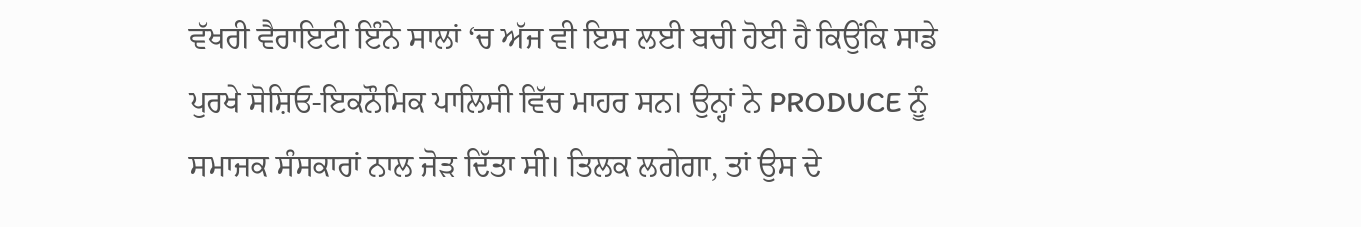ਵੱਖਰੀ ਵੈਰਾਇਟੀ ਇੰਨੇ ਸਾਲਾਂ ‘ਚ ਅੱਜ ਵੀ ਇਸ ਲਈ ਬਚੀ ਹੋਈ ਹੈ ਕਿਉਂਕਿ ਸਾਡੇ ਪੁਰਖੇ ਸੋਸ਼ਿਓ-ਇਕਨੌਮਿਕ ਪਾਲਿਸੀ ਵਿੱਚ ਮਾਹਰ ਸਨ। ਉਨ੍ਹਾਂ ਨੇ PRODUCE ਨੂੰ ਸਮਾਜਕ ਸੰਸਕਾਰਾਂ ਨਾਲ ਜੋੜ ਦਿੱਤਾ ਸੀ। ਤਿਲਕ ਲਗੇਗਾ, ਤਾਂ ਉਸ ਦੇ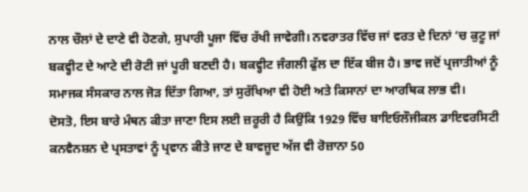ਨਾਲ ਚੌਲਾਂ ਦੇ ਦਾਣੇ ਵੀ ਹੋਣਗੇ, ਸੁਪਾਰੀ ਪੂਜਾ ਵਿੱਚ ਰੱਖੀ ਜਾਵੇਗੀ। ਨਵਰਾਤਰ ਵਿੱਚ ਜਾਂ ਵਰਤ ਦੇ ਦਿਨਾਂ ‘ਚ ਕੁਟੂ ਜਾਂ ਬਕਵ੍ਹੀਟ ਦੇ ਆਟੇ ਦੀ ਰੋਟੀ ਜਾਂ ਪੂਰੀ ਬਣਦੀ ਹੈ। ਬਕਵ੍ਹੀਟ ਜੰਗਲੀ ਫੁੱਲ ਦਾ ਇੱਕ ਬੀਜ ਹੈ। ਭਾਵ ਜਦੋਂ ਪ੍ਰਜਾਤੀਆਂ ਨੂੰ ਸਮਾਜਕ ਸੰਸਕਾਰ ਨਾਲ ਜੋੜ ਦਿੱਤਾ ਗਿਆ, ਤਾਂ ਸੁਰੱਖਿਆ ਵੀ ਹੋਈ ਅਤੇ ਕਿਸਾਨਾਂ ਦਾ ਆਰਥਿਕ ਲਾਭ ਵੀ।
ਦੋਸਤੋ, ਇਸ ਬਾਰੇ ਮੰਥਨ ਕੀਤਾ ਜਾਣਾ ਇਸ ਲਈ ਜ਼ਰੂਰੀ ਹੈ ਕਿਉਂਕਿ 1929 ਵਿੱਚ ਬਾਇਓਲੌਜੀਕਲ ਡਾਇਵਰਸਿਟੀ ਕਨਵੈਨਸ਼ਨ ਦੇ ਪ੍ਰਸਤਾਵਾਂ ਨੂੰ ਪ੍ਰਵਾਨ ਕੀਤੇ ਜਾਣ ਦੇ ਬਾਵਜੂਦ ਅੱਜ ਵੀ ਰੋਜ਼ਾਨਾ 50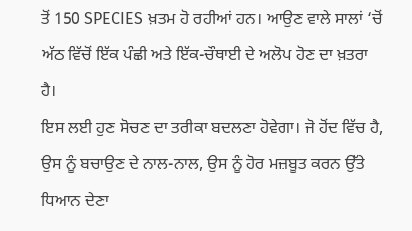ਤੋਂ 150 SPECIES ਖ਼ਤਮ ਹੋ ਰਹੀਆਂ ਹਨ। ਆਉਣ ਵਾਲੇ ਸਾਲਾਂ ‘ਚੋਂ ਅੱਠ ਵਿੱਚੋਂ ਇੱਕ ਪੰਛੀ ਅਤੇ ਇੱਕ-ਚੌਥਾਈ ਦੇ ਅਲੋਪ ਹੋਣ ਦਾ ਖ਼ਤਰਾ ਹੈ।
ਇਸ ਲਈ ਹੁਣ ਸੋਚਣ ਦਾ ਤਰੀਕਾ ਬਦਲਣਾ ਹੋਵੇਗਾ। ਜੋ ਹੋਂਦ ਵਿੱਚ ਹੈ, ਉਸ ਨੂੰ ਬਚਾਉਣ ਦੇ ਨਾਲ-ਨਾਲ, ਉਸ ਨੂੰ ਹੋਰ ਮਜ਼ਬੂਤ ਕਰਨ ਉੱਤੇ ਧਿਆਨ ਦੇਣਾ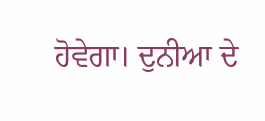ਹੋਵੇਗਾ। ਦੁਨੀਆ ਦੇ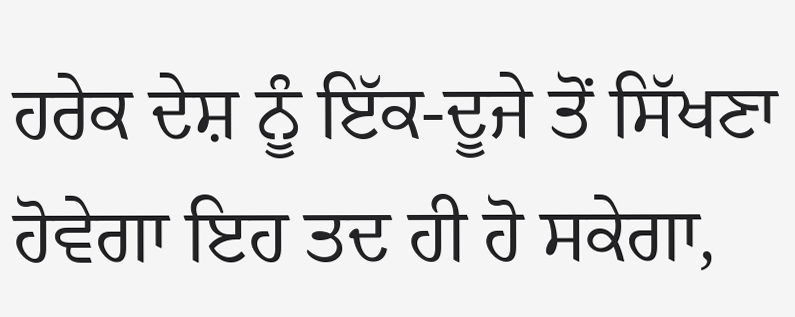ਹਰੇਕ ਦੇਸ਼ ਨੂੰ ਇੱਕ-ਦੂਜੇ ਤੋਂ ਸਿੱਖਣਾ ਹੋਵੇਗਾ ਇਹ ਤਦ ਹੀ ਹੋ ਸਕੇਗਾ,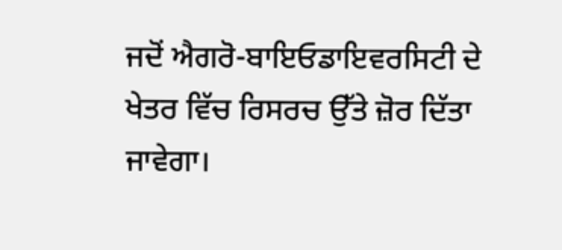ਜਦੋਂ ਐਗਰੋ-ਬਾਇਓਡਾਇਵਰਸਿਟੀ ਦੇ ਖੇਤਰ ਵਿੱਚ ਰਿਸਰਚ ਉੱਤੇ ਜ਼ੋਰ ਦਿੱਤਾ ਜਾਵੇਗਾ।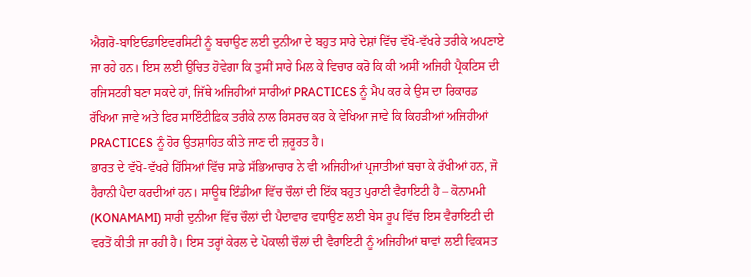ਐਗਰੋ-ਬਾਇਓਡਾਇਵਰਸਿਟੀ ਨੂੰ ਬਚਾਉਣ ਲਈ ਦੁਨੀਆ ਦੇ ਬਹੁਤ ਸਾਰੇ ਦੇਸ਼ਾਂ ਵਿੱਚ ਵੱਖੋ-ਵੱਖਰੇ ਤਰੀਕੇ ਅਪਣਾਏ ਜਾ ਰਹੇ ਹਨ। ਇਸ ਲਈ ਉਚਿਤ ਹੋਵੇਗਾ ਕਿ ਤੁਸੀਂ ਸਾਰੇ ਮਿਲ ਕੇ ਵਿਚਾਰ ਕਰੋ ਕਿ ਕੀ ਅਸੀਂ ਅਜਿਹੀ ਪ੍ਰੈਕਟਿਸ ਦੀ ਰਜਿਸਟਰੀ ਬਣਾ ਸਕਦੇ ਹਾਂ, ਜਿੱਥੇ ਅਜਿਹੀਆਂ ਸਾਰੀਆਂ PRACTICES ਨੂੰ ਮੈਪ ਕਰ ਕੇ ਉਸ ਦਾ ਰਿਕਾਰਡ ਰੱਖਿਆ ਜਾਵੇ ਅਤੇ ਫਿਰ ਸਾਇੰਟੀਫ਼ਿਕ ਤਰੀਕੇ ਨਾਲ ਰਿਸਰਚ ਕਰ ਕੇ ਵੇਖਿਆ ਜਾਵੇ ਕਿ ਕਿਹੜੀਆਂ ਅਜਿਹੀਆਂ PRACTICES ਨੂੰ ਹੋਰ ਉਤਸ਼ਾਹਿਤ ਕੀਤੇ ਜਾਣ ਦੀ ਜ਼ਰੂਰਤ ਹੈ।
ਭਾਰਤ ਦੇ ਵੱਖੋ-ਵੱਖਰੇ ਹਿੱਸਿਆਂ ਵਿੱਚ ਸਾਡੇ ਸੱਭਿਆਚਾਰ ਨੇ ਵੀ ਅਜਿਹੀਆਂ ਪ੍ਰਜਾਤੀਆਂ ਬਚਾ ਕੇ ਰੱਖੀਆਂ ਹਨ, ਜੋ ਹੈਰਾਨੀ ਪੈਦਾ ਕਰਦੀਆਂ ਹਨ। ਸਾਊਥ ਇੰਡੀਆ ਵਿੱਚ ਚੌਲਾਂ ਦੀ ਇੱਕ ਬਹੁਤ ਪੁਰਾਣੀ ਵੈਰਾਇਟੀ ਹੈ – ਕੋਨਾਮਮੀ (KONAMAMI) ਸਾਰੀ ਦੁਨੀਆ ਵਿੱਚ ਚੌਲਾਂ ਦੀ ਪੈਦਾਵਾਰ ਵਧਾਉਣ ਲਈ ਬੇਸ ਰੂਪ ਵਿੱਚ ਇਸ ਵੈਰਾਇਟੀ ਦੀ ਵਰਤੋਂ ਕੀਤੀ ਜਾ ਰਹੀ ਹੈ। ਇਸ ਤਰ੍ਹਾਂ ਕੇਰਲ ਦੇ ਪੋਕਾਲੀ ਚੌਲਾਂ ਦੀ ਵੈਰਾਇਟੀ ਨੂੰ ਅਜਿਹੀਆਂ ਥਾਵਾਂ ਲਈ ਵਿਕਸਤ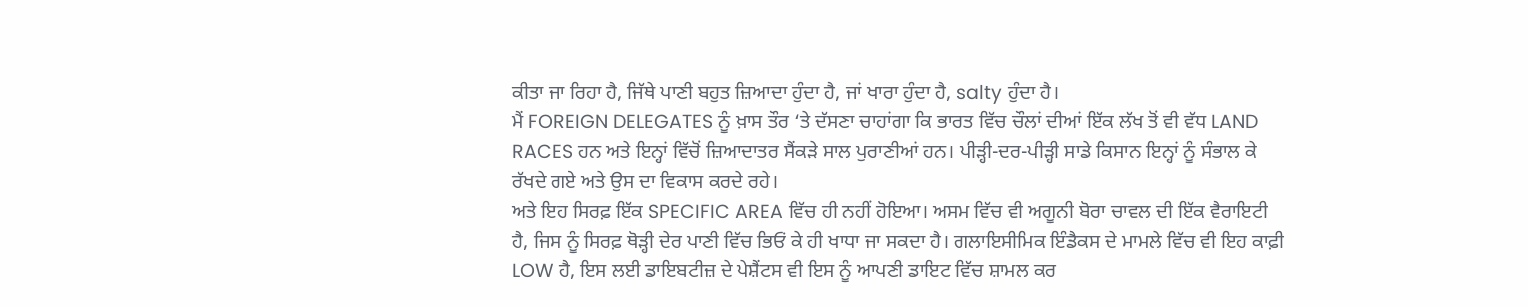ਕੀਤਾ ਜਾ ਰਿਹਾ ਹੈ, ਜਿੱਥੇ ਪਾਣੀ ਬਹੁਤ ਜ਼ਿਆਦਾ ਹੁੰਦਾ ਹੈ, ਜਾਂ ਖਾਰਾ ਹੁੰਦਾ ਹੈ, salty ਹੁੰਦਾ ਹੈ।
ਮੈਂ FOREIGN DELEGATES ਨੂੰ ਖ਼ਾਸ ਤੌਰ ‘ਤੇ ਦੱਸਣਾ ਚਾਹਾਂਗਾ ਕਿ ਭਾਰਤ ਵਿੱਚ ਚੌਲਾਂ ਦੀਆਂ ਇੱਕ ਲੱਖ ਤੋਂ ਵੀ ਵੱਧ LAND RACES ਹਨ ਅਤੇ ਇਨ੍ਹਾਂ ਵਿੱਚੋਂ ਜ਼ਿਆਦਾਤਰ ਸੈਂਕੜੇ ਸਾਲ ਪੁਰਾਣੀਆਂ ਹਨ। ਪੀੜ੍ਹੀ-ਦਰ-ਪੀੜ੍ਹੀ ਸਾਡੇ ਕਿਸਾਨ ਇਨ੍ਹਾਂ ਨੂੰ ਸੰਭਾਲ ਕੇ ਰੱਖਦੇ ਗਏ ਅਤੇ ਉਸ ਦਾ ਵਿਕਾਸ ਕਰਦੇ ਰਹੇ।
ਅਤੇ ਇਹ ਸਿਰਫ਼ ਇੱਕ SPECIFIC AREA ਵਿੱਚ ਹੀ ਨਹੀਂ ਹੋਇਆ। ਅਸਮ ਵਿੱਚ ਵੀ ਅਗੂਨੀ ਬੋਰਾ ਚਾਵਲ ਦੀ ਇੱਕ ਵੈਰਾਇਟੀ ਹੈ, ਜਿਸ ਨੂੰ ਸਿਰਫ਼ ਥੋੜ੍ਹੀ ਦੇਰ ਪਾਣੀ ਵਿੱਚ ਭਿਓਂ ਕੇ ਹੀ ਖਾਧਾ ਜਾ ਸਕਦਾ ਹੈ। ਗਲਾਇਸੀਮਿਕ ਇੰਡੈਕਸ ਦੇ ਮਾਮਲੇ ਵਿੱਚ ਵੀ ਇਹ ਕਾਫ਼ੀ LOW ਹੈ, ਇਸ ਲਈ ਡਾਇਬਟੀਜ਼ ਦੇ ਪੇਸ਼ੈਂਟਸ ਵੀ ਇਸ ਨੂੰ ਆਪਣੀ ਡਾਇਟ ਵਿੱਚ ਸ਼ਾਮਲ ਕਰ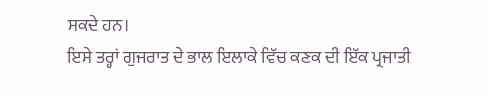ਸਕਦੇ ਹਨ।
ਇਸੇ ਤਰ੍ਹਾਂ ਗੁਜਰਾਤ ਦੇ ਭਾਲ ਇਲਾਕੇ ਵਿੱਚ ਕਣਕ ਦੀ ਇੱਕ ਪ੍ਰਜਾਤੀ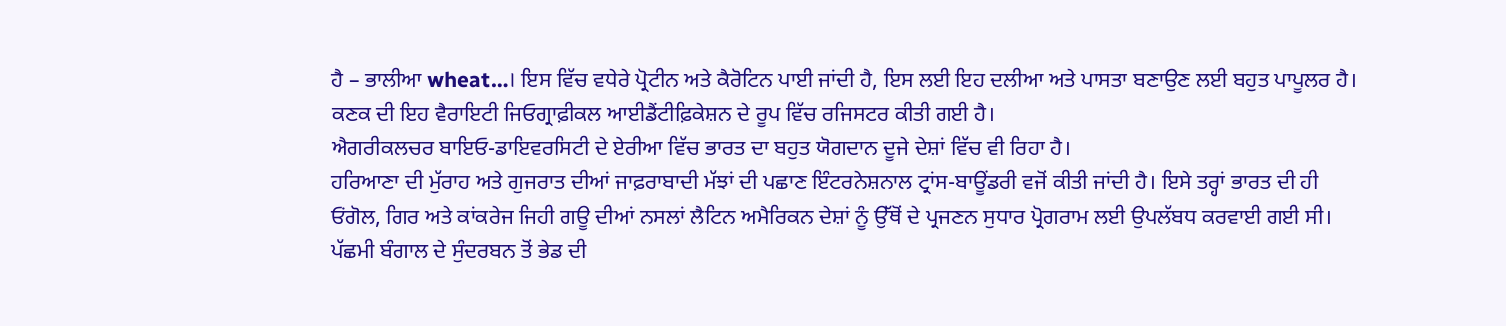ਹੈ – ਭਾਲੀਆ wheat…। ਇਸ ਵਿੱਚ ਵਧੇਰੇ ਪ੍ਰੋਟੀਨ ਅਤੇ ਕੈਰੋਟਿਨ ਪਾਈ ਜਾਂਦੀ ਹੈ, ਇਸ ਲਈ ਇਹ ਦਲੀਆ ਅਤੇ ਪਾਸਤਾ ਬਣਾਉਣ ਲਈ ਬਹੁਤ ਪਾਪੂਲਰ ਹੈ। ਕਣਕ ਦੀ ਇਹ ਵੈਰਾਇਟੀ ਜਿਓਗ੍ਰਾਫ਼ੀਕਲ ਆਈਡੈਂਟੀਫ਼ਿਕੇਸ਼ਨ ਦੇ ਰੂਪ ਵਿੱਚ ਰਜਿਸਟਰ ਕੀਤੀ ਗਈ ਹੈ।
ਐਗਰੀਕਲਚਰ ਬਾਇਓ-ਡਾਇਵਰਸਿਟੀ ਦੇ ਏਰੀਆ ਵਿੱਚ ਭਾਰਤ ਦਾ ਬਹੁਤ ਯੋਗਦਾਨ ਦੂਜੇ ਦੇਸ਼ਾਂ ਵਿੱਚ ਵੀ ਰਿਹਾ ਹੈ।
ਹਰਿਆਣਾ ਦੀ ਮੁੱਰਾਹ ਅਤੇ ਗੁਜਰਾਤ ਦੀਆਂ ਜਾਫ਼ਰਾਬਾਦੀ ਮੱਝਾਂ ਦੀ ਪਛਾਣ ਇੰਟਰਨੇਸ਼ਨਾਲ ਟ੍ਰਾਂਸ-ਬਾਊਂਡਰੀ ਵਜੋਂ ਕੀਤੀ ਜਾਂਦੀ ਹੈ। ਇਸੇ ਤਰ੍ਹਾਂ ਭਾਰਤ ਦੀ ਹੀ ਓਂਗੋਲ, ਗਿਰ ਅਤੇ ਕਾਂਕਰੇਜ ਜਿਹੀ ਗਊ ਦੀਆਂ ਨਸਲਾਂ ਲੈਟਿਨ ਅਮੈਰਿਕਨ ਦੇਸ਼ਾਂ ਨੂੰ ਉੱਥੋਂ ਦੇ ਪ੍ਰਜਣਨ ਸੁਧਾਰ ਪ੍ਰੋਗਰਾਮ ਲਈ ਉਪਲੱਬਧ ਕਰਵਾਈ ਗਈ ਸੀ। ਪੱਛਮੀ ਬੰਗਾਲ ਦੇ ਸੁੰਦਰਬਨ ਤੋਂ ਭੇਡ ਦੀ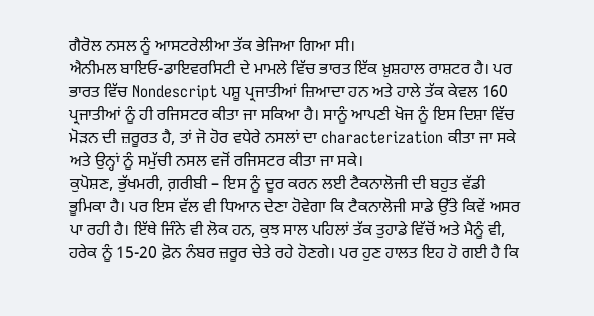ਗੈਰੋਲ ਨਸਲ ਨੂੰ ਆਸਟਰੇਲੀਆ ਤੱਕ ਭੇਜਿਆ ਗਿਆ ਸੀ।
ਐਨੀਮਲ ਬਾਇਓ-ਡਾਇਵਰਸਿਟੀ ਦੇ ਮਾਮਲੇ ਵਿੱਚ ਭਾਰਤ ਇੱਕ ਖ਼ੁਸ਼ਹਾਲ ਰਾਸ਼ਟਰ ਹੈ। ਪਰ ਭਾਰਤ ਵਿੱਚ Nondescript ਪਸ਼ੂ ਪ੍ਰਜਾਤੀਆਂ ਜ਼ਿਆਦਾ ਹਨ ਅਤੇ ਹਾਲੇ ਤੱਕ ਕੇਵਲ 160 ਪ੍ਰਜਾਤੀਆਂ ਨੂੰ ਹੀ ਰਜਿਸਟਰ ਕੀਤਾ ਜਾ ਸਕਿਆ ਹੈ। ਸਾਨੂੰ ਆਪਣੀ ਖੋਜ ਨੂੰ ਇਸ ਦਿਸ਼ਾ ਵਿੱਚ ਮੋੜਨ ਦੀ ਜ਼ਰੂਰਤ ਹੈ, ਤਾਂ ਜੋ ਹੋਰ ਵਧੇਰੇ ਨਸਲਾਂ ਦਾ characterization ਕੀਤਾ ਜਾ ਸਕੇ ਅਤੇ ਉਨ੍ਹਾਂ ਨੂੰ ਸਮੁੱਚੀ ਨਸਲ ਵਜੋਂ ਰਜਿਸਟਰ ਕੀਤਾ ਜਾ ਸਕੇ।
ਕੁਪੋਸ਼ਣ, ਭੁੱਖਮਰੀ, ਗ਼ਰੀਬੀ – ਇਸ ਨੂੰ ਦੂਰ ਕਰਨ ਲਈ ਟੈਕਨਾਲੋਜੀ ਦੀ ਬਹੁਤ ਵੱਡੀ ਭੂਮਿਕਾ ਹੈ। ਪਰ ਇਸ ਵੱਲ ਵੀ ਧਿਆਨ ਦੇਣਾ ਹੋਵੇਗਾ ਕਿ ਟੈਕਨਾਲੋਜੀ ਸਾਡੇ ਉੱਤੇ ਕਿਵੇਂ ਅਸਰ ਪਾ ਰਹੀ ਹੈ। ਇੱਥੇ ਜਿੰਨੇ ਵੀ ਲੋਕ ਹਨ, ਕੁਝ ਸਾਲ ਪਹਿਲਾਂ ਤੱਕ ਤੁਹਾਡੇ ਵਿੱਚੋਂ ਅਤੇ ਮੈਨੂੰ ਵੀ, ਹਰੇਕ ਨੂੰ 15-20 ਫ਼ੋਨ ਨੰਬਰ ਜ਼ਰੂਰ ਚੇਤੇ ਰਹੇ ਹੋਣਗੇ। ਪਰ ਹੁਣ ਹਾਲਤ ਇਹ ਹੋ ਗਈ ਹੈ ਕਿ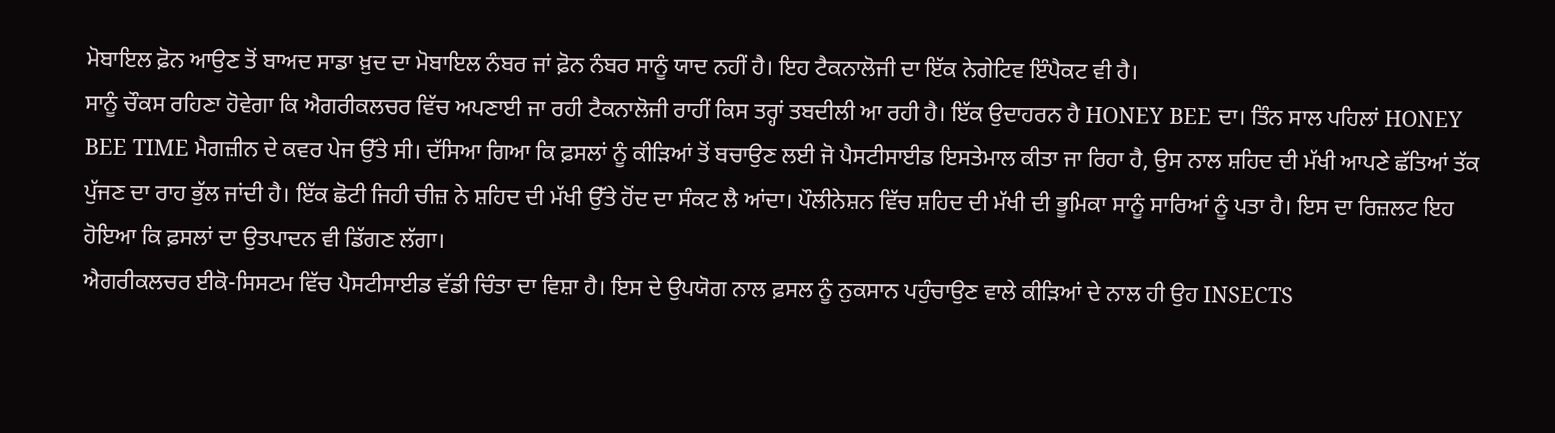ਮੋਬਾਇਲ ਫ਼ੋਨ ਆਉਣ ਤੋਂ ਬਾਅਦ ਸਾਡਾ ਖ਼ੁਦ ਦਾ ਮੋਬਾਇਲ ਨੰਬਰ ਜਾਂ ਫ਼ੋਨ ਨੰਬਰ ਸਾਨੂੰ ਯਾਦ ਨਹੀਂ ਹੈ। ਇਹ ਟੈਕਨਾਲੋਜੀ ਦਾ ਇੱਕ ਨੇਗੇਟਿਵ ਇੰਪੈਕਟ ਵੀ ਹੈ।
ਸਾਨੂੰ ਚੌਕਸ ਰਹਿਣਾ ਹੋਵੇਗਾ ਕਿ ਐਗਰੀਕਲਚਰ ਵਿੱਚ ਅਪਣਾਈ ਜਾ ਰਹੀ ਟੈਕਨਾਲੋਜੀ ਰਾਹੀਂ ਕਿਸ ਤਰ੍ਹਾਂ ਤਬਦੀਲੀ ਆ ਰਹੀ ਹੈ। ਇੱਕ ਉਦਾਹਰਨ ਹੈ HONEY BEE ਦਾ। ਤਿੰਨ ਸਾਲ ਪਹਿਲਾਂ HONEY BEE TIME ਮੈਗਜ਼ੀਨ ਦੇ ਕਵਰ ਪੇਜ ਉੱਤੇ ਸੀ। ਦੱਸਿਆ ਗਿਆ ਕਿ ਫ਼ਸਲਾਂ ਨੂੰ ਕੀੜਿਆਂ ਤੋਂ ਬਚਾਉਣ ਲਈ ਜੋ ਪੈਸਟੀਸਾਈਡ ਇਸਤੇਮਾਲ ਕੀਤਾ ਜਾ ਰਿਹਾ ਹੈ, ਉਸ ਨਾਲ ਸ਼ਹਿਦ ਦੀ ਮੱਖੀ ਆਪਣੇ ਛੱਤਿਆਂ ਤੱਕ ਪੁੱਜਣ ਦਾ ਰਾਹ ਭੁੱਲ ਜਾਂਦੀ ਹੈ। ਇੱਕ ਛੋਟੀ ਜਿਹੀ ਚੀਜ਼ ਨੇ ਸ਼ਹਿਦ ਦੀ ਮੱਖੀ ਉੱਤੇ ਹੋਂਦ ਦਾ ਸੰਕਟ ਲੈ ਆਂਦਾ। ਪੌਲੀਨੇਸ਼ਨ ਵਿੱਚ ਸ਼ਹਿਦ ਦੀ ਮੱਖੀ ਦੀ ਭੂਮਿਕਾ ਸਾਨੂੰ ਸਾਰਿਆਂ ਨੂੰ ਪਤਾ ਹੈ। ਇਸ ਦਾ ਰਿਜ਼ਲਟ ਇਹ ਹੋਇਆ ਕਿ ਫ਼ਸਲਾਂ ਦਾ ਉਤਪਾਦਨ ਵੀ ਡਿੱਗਣ ਲੱਗਾ।
ਐਗਰੀਕਲਚਰ ਈਕੋ-ਸਿਸਟਮ ਵਿੱਚ ਪੈਸਟੀਸਾਈਡ ਵੱਡੀ ਚਿੰਤਾ ਦਾ ਵਿਸ਼ਾ ਹੈ। ਇਸ ਦੇ ਉਪਯੋਗ ਨਾਲ ਫ਼ਸਲ ਨੂੰ ਨੁਕਸਾਨ ਪਹੁੰਚਾਉਣ ਵਾਲੇ ਕੀੜਿਆਂ ਦੇ ਨਾਲ ਹੀ ਉਹ INSECTS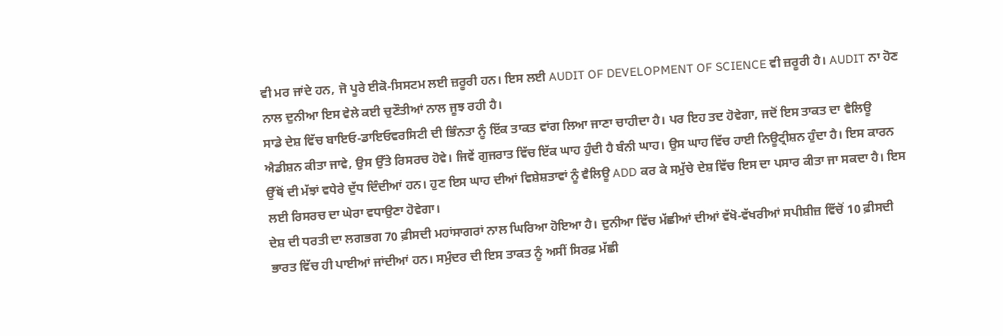ਵੀ ਮਰ ਜਾਂਦੇ ਹਨ, ਜੋ ਪੂਰੇ ਈਕੋ-ਸਿਸਟਮ ਲਈ ਜ਼ਰੂਰੀ ਹਨ। ਇਸ ਲਈ AUDIT OF DEVELOPMENT OF SCIENCE ਵੀ ਜ਼ਰੂਰੀ ਹੈ। AUDIT ਨਾ ਹੋਣ ਨਾਲ ਦੁਨੀਆ ਇਸ ਵੇਲੇ ਕਈ ਚੁਣੌਤੀਆਂ ਨਾਲ ਜੂਝ ਰਹੀ ਹੈ।
ਸਾਡੇ ਦੇਸ਼ ਵਿੱਚ ਬਾਇਓ-ਡਾਇਓਵਰਸਿਟੀ ਦੀ ਭਿੰਨਤਾ ਨੂੰ ਇੱਕ ਤਾਕਤ ਵਾਂਗ ਲਿਆ ਜਾਣਾ ਚਾਹੀਦਾ ਹੈ। ਪਰ ਇਹ ਤਦ ਹੋਵੇਗਾ, ਜਦੋਂ ਇਸ ਤਾਕਤ ਦਾ ਵੈਲਿਊ ਐਡੀਸ਼ਨ ਕੀਤਾ ਜਾਵੇ, ਉਸ ਉੱਤੇ ਰਿਸਰਚ ਹੋਵੇ। ਜਿਵੇਂ ਗੁਜਰਾਤ ਵਿੱਚ ਇੱਕ ਘਾਹ ਹੁੰਦੀ ਹੈ ਬੰਨੀ ਘਾਹ। ਉਸ ਘਾਹ ਵਿੱਚ ਹਾਈ ਨਿਊਟ੍ਰੀਸ਼ਨ ਹੁੰਦਾ ਹੈ। ਇਸ ਕਾਰਨ ਉੱਥੋਂ ਦੀ ਮੱਝਾਂ ਵਧੇਰੇ ਦੁੱਧ ਦਿੰਦੀਆਂ ਹਨ। ਹੁਣ ਇਸ ਘਾਹ ਦੀਆਂ ਵਿਸ਼ੇਸ਼ਤਾਵਾਂ ਨੂੰ ਵੈਲਿਊ ADD ਕਰ ਕੇ ਸਮੁੱਚੇ ਦੇਸ਼ ਵਿੱਚ ਇਸ ਦਾ ਪਸਾਰ ਕੀਤਾ ਜਾ ਸਕਦਾ ਹੈ। ਇਸ ਲਈ ਰਿਸਰਚ ਦਾ ਘੇਰਾ ਵਧਾਉਣਾ ਹੋਵੇਗਾ।
ਦੇਸ਼ ਦੀ ਧਰਤੀ ਦਾ ਲਗਭਗ 70 ਫ਼ੀਸਦੀ ਮਹਾਂਸਾਗਰਾਂ ਨਾਲ ਘਿਰਿਆ ਹੋਇਆ ਹੈ। ਦੁਨੀਆ ਵਿੱਚ ਮੱਛੀਆਂ ਦੀਆਂ ਵੱਖੋ-ਵੱਖਰੀਆਂ ਸਪੀਸ਼ੀਜ਼ ਵਿੱਚੋਂ 10 ਫ਼ੀਸਦੀ ਭਾਰਤ ਵਿੱਚ ਹੀ ਪਾਈਆਂ ਜਾਂਦੀਆਂ ਹਨ। ਸਮੁੰਦਰ ਦੀ ਇਸ ਤਾਕਤ ਨੂੰ ਅਸੀਂ ਸਿਰਫ਼ ਮੱਛੀ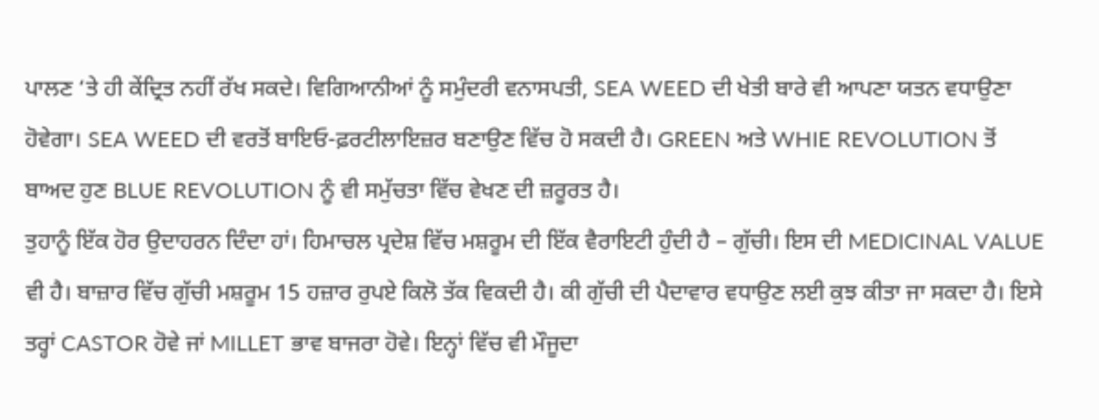ਪਾਲਣ ‘ਤੇ ਹੀ ਕੇਂਦ੍ਰਿਤ ਨਹੀਂ ਰੱਖ ਸਕਦੇ। ਵਿਗਿਆਨੀਆਂ ਨੂੰ ਸਮੁੰਦਰੀ ਵਨਾਸਪਤੀ, SEA WEED ਦੀ ਖੇਤੀ ਬਾਰੇ ਵੀ ਆਪਣਾ ਯਤਨ ਵਧਾਉਣਾ ਹੋਵੇਗਾ। SEA WEED ਦੀ ਵਰਤੋਂ ਬਾਇਓ-ਫ਼ਰਟੀਲਾਇਜ਼ਰ ਬਣਾਉਣ ਵਿੱਚ ਹੋ ਸਕਦੀ ਹੈ। GREEN ਅਤੇ WHIE REVOLUTION ਤੋਂ ਬਾਅਦ ਹੁਣ BLUE REVOLUTION ਨੂੰ ਵੀ ਸਮੁੱਚਤਾ ਵਿੱਚ ਵੇਖਣ ਦੀ ਜ਼ਰੂਰਤ ਹੈ।
ਤੁਹਾਨੂੰ ਇੱਕ ਹੋਰ ਉਦਾਹਰਨ ਦਿੰਦਾ ਹਾਂ। ਹਿਮਾਚਲ ਪ੍ਰਦੇਸ਼ ਵਿੱਚ ਮਸ਼ਰੂਮ ਦੀ ਇੱਕ ਵੈਰਾਇਟੀ ਹੁੰਦੀ ਹੈ – ਗੁੱਚੀ। ਇਸ ਦੀ MEDICINAL VALUE ਵੀ ਹੈ। ਬਾਜ਼ਾਰ ਵਿੱਚ ਗੁੱਚੀ ਮਸ਼ਰੂਮ 15 ਹਜ਼ਾਰ ਰੁਪਏ ਕਿਲੋ ਤੱਕ ਵਿਕਦੀ ਹੈ। ਕੀ ਗੁੱਚੀ ਦੀ ਪੈਦਾਵਾਰ ਵਧਾਉਣ ਲਈ ਕੁਝ ਕੀਤਾ ਜਾ ਸਕਦਾ ਹੈ। ਇਸੇ ਤਰ੍ਹਾਂ CASTOR ਹੋਵੇ ਜਾਂ MILLET ਭਾਵ ਬਾਜਰਾ ਹੋਵੇ। ਇਨ੍ਹਾਂ ਵਿੱਚ ਵੀ ਮੌਜੂਦਾ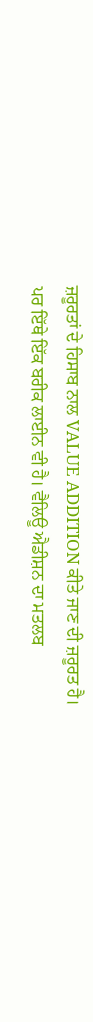ਜ਼ਰੂਰਤਾਂ ਦੇ ਹਿਸਾਬ ਨਾਲ VALUE ADDITION ਕੀਤੇ ਜਾਣ ਦੀ ਜ਼ਰੂਰਤ ਹੈ।
ਪਰ ਇੱਥੇ ਇੱਕ ਬਰੀਕ ਲਾਈਨ ਵੀ ਹੈ। ਵੈਲਿਊ ਐਡੀਸ਼ਨ ਦਾ ਮਤਲਬ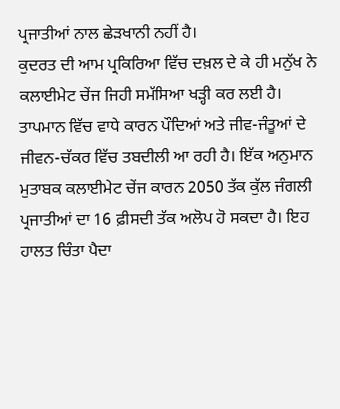ਪ੍ਰਜਾਤੀਆਂ ਨਾਲ ਛੇੜਖਾਨੀ ਨਹੀਂ ਹੈ।
ਕੁਦਰਤ ਦੀ ਆਮ ਪ੍ਰਕਿਰਿਆ ਵਿੱਚ ਦਖ਼ਲ ਦੇ ਕੇ ਹੀ ਮਨੁੱਖ ਨੇ ਕਲਾਈਮੇਟ ਚੇਂਜ ਜਿਹੀ ਸਮੱਸਿਆ ਖੜ੍ਹੀ ਕਰ ਲਈ ਹੈ। ਤਾਪਮਾਨ ਵਿੱਚ ਵਾਧੇ ਕਾਰਨ ਪੌਦਿਆਂ ਅਤੇ ਜੀਵ-ਜੰਤੂਆਂ ਦੇ ਜੀਵਨ-ਚੱਕਰ ਵਿੱਚ ਤਬਦੀਲੀ ਆ ਰਹੀ ਹੈ। ਇੱਕ ਅਨੁਮਾਨ ਮੁਤਾਬਕ ਕਲਾਈਮੇਟ ਚੇਂਜ ਕਾਰਨ 2050 ਤੱਕ ਕੁੱਲ ਜੰਗਲੀ ਪ੍ਰਜਾਤੀਆਂ ਦਾ 16 ਫ਼ੀਸਦੀ ਤੱਕ ਅਲੋਪ ਹੋ ਸਕਦਾ ਹੈ। ਇਹ ਹਾਲਤ ਚਿੰਤਾ ਪੈਦਾ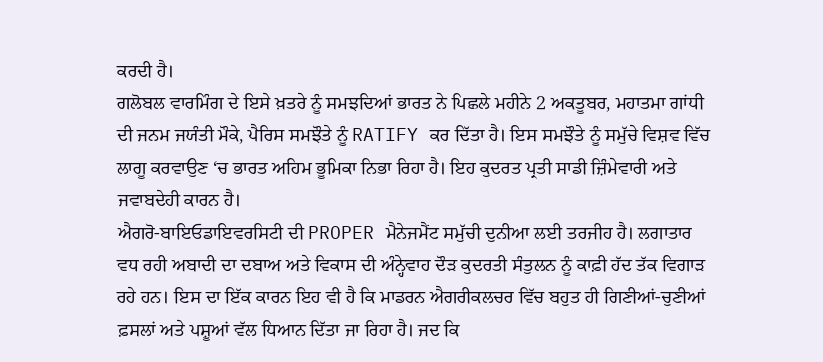ਕਰਦੀ ਹੈ।
ਗਲੋਬਲ ਵਾਰਮਿੰਗ ਦੇ ਇਸੇ ਖ਼ਤਰੇ ਨੂੰ ਸਮਝਦਿਆਂ ਭਾਰਤ ਨੇ ਪਿਛਲੇ ਮਹੀਨੇ 2 ਅਕਤੂਬਰ, ਮਹਾਤਮਾ ਗਾਂਧੀ ਦੀ ਜਨਮ ਜਯੰਤੀ ਮੌਕੇ, ਪੈਰਿਸ ਸਮਝੌਤੇ ਨੂੰ RATIFY ਕਰ ਦਿੱਤਾ ਹੈ। ਇਸ ਸਮਝੌਤੇ ਨੂੰ ਸਮੁੱਚੇ ਵਿਸ਼ਵ ਵਿੱਚ ਲਾਗੂ ਕਰਵਾਉਣ ‘ਚ ਭਾਰਤ ਅਹਿਮ ਭੂਮਿਕਾ ਨਿਭਾ ਰਿਹਾ ਹੈ। ਇਹ ਕੁਦਰਤ ਪ੍ਰਤੀ ਸਾਡੀ ਜ਼ਿੰਮੇਵਾਰੀ ਅਤੇ ਜਵਾਬਦੇਹੀ ਕਾਰਨ ਹੈ।
ਐਗਰੋ-ਬਾਇਓਡਾਇਵਰਸਿਟੀ ਦੀ PROPER ਮੈਨੇਜਮੈਂਟ ਸਮੁੱਚੀ ਦੁਨੀਆ ਲਈ ਤਰਜੀਹ ਹੈ। ਲਗਾਤਾਰ ਵਧ ਰਹੀ ਅਬਾਦੀ ਦਾ ਦਬਾਅ ਅਤੇ ਵਿਕਾਸ ਦੀ ਅੰਨ੍ਹੇਵਾਹ ਦੌੜ ਕੁਦਰਤੀ ਸੰਤੁਲਨ ਨੂੰ ਕਾਫ਼ੀ ਹੱਦ ਤੱਕ ਵਿਗਾੜ ਰਹੇ ਹਨ। ਇਸ ਦਾ ਇੱਕ ਕਾਰਨ ਇਹ ਵੀ ਹੈ ਕਿ ਮਾਡਰਨ ਐਗਰੀਕਲਚਰ ਵਿੱਚ ਬਹੁਤ ਹੀ ਗਿਣੀਆਂ-ਚੁਣੀਆਂ ਫ਼ਸਲਾਂ ਅਤੇ ਪਸ਼ੂਆਂ ਵੱਲ ਧਿਆਨ ਦਿੱਤਾ ਜਾ ਰਿਹਾ ਹੈ। ਜਦ ਕਿ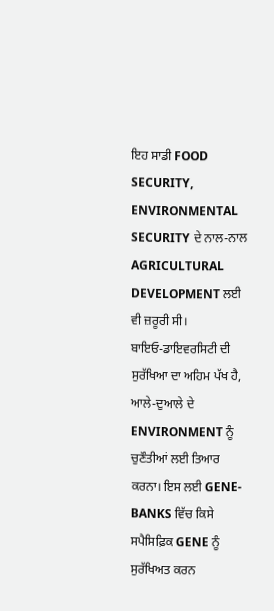ਇਹ ਸਾਡੀ FOOD SECURITY, ENVIRONMENTAL SECURITY ਦੇ ਨਾਲ-ਨਾਲ AGRICULTURAL DEVELOPMENT ਲਈ ਵੀ ਜ਼ਰੂਰੀ ਸੀ।
ਬਾਇਓ-ਡਾਇਵਰਸਿਟੀ ਦੀ ਸੁਰੱਖਿਆ ਦਾ ਅਹਿਮ ਪੱਖ ਹੈ, ਆਲੇ-ਦੁਆਲੇ ਦੇ ENVIRONMENT ਨੂੰ ਚੁਣੌਤੀਆਂ ਲਈ ਤਿਆਰ ਕਰਨਾ। ਇਸ ਲਈ GENE-BANKS ਵਿੱਚ ਕਿਸੇ ਸਪੈਸਿਫ਼ਿਕ GENE ਨੂੰ ਸੁਰੱਖਿਅਤ ਕਰਨ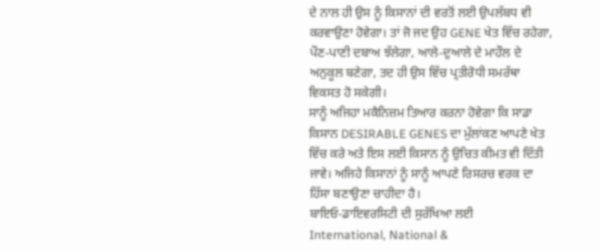ਦੇ ਨਾਲ ਹੀ ਉਸ ਨੂੰ ਕਿਸਾਨਾਂ ਦੀ ਵਰਤੋਂ ਲਈ ਉਪਲੱਬਧ ਵੀ ਕਰਵਾਉਣਾ ਹੋਵੇਗਾ। ਤਾਂ ਜੋ ਜਦ ਉਹ GENE ਖੇਤ ਵਿੱਚ ਰਹੇਗਾ, ਪੌਣ-ਪਾਣੀ ਦਬਾਅ ਝੱਲੇਗਾ, ਆਲੇ-ਦੁਆਲੇ ਦੇ ਮਾਹੌਲ ਦੇ ਅਨੁਕੂਲ ਬਣੇਗਾ, ਤਦ ਹੀ ਉਸ ਵਿੱਚ ਪ੍ਰਤੀਰੋਧੀ ਸਮਰੱਥਾ ਵਿਕਸਤ ਹੋ ਸਕੇਗੀ।
ਸਾਨੂੰ ਅਜਿਹਾ ਮਕੈਨਿਜ਼ਮ ਤਿਆਰ ਕਰਨਾ ਹੋਵੇਗਾ ਕਿ ਸਾਡਾ ਕਿਸਾਨ DESIRABLE GENES ਦਾ ਮੁੱਲਾਂਕਣ ਆਪਣੇ ਖੇਤ ਵਿੱਚ ਕਰੇ ਅਤੇ ਇਸ ਲਈ ਕਿਸਾਨ ਨੂੰ ਉਚਿਤ ਕੀਮਤ ਵੀ ਦਿੱਤੀ ਜਾਵੇ। ਅਜਿਹੇ ਕਿਸਾਨਾਂ ਨੂੰ ਸਾਨੂੰ ਆਪਣੇ ਰਿਸਰਚ ਵਰਕ ਦਾ ਹਿੱਸਾ ਬਣਾਉਣਾ ਚਾਹੀਦਾ ਹੈ।
ਬਾਇਓ-ਡਾਇਵਰਸਿਟੀ ਦੀ ਸੁਰੱਖਿਆ ਲਈ International, National &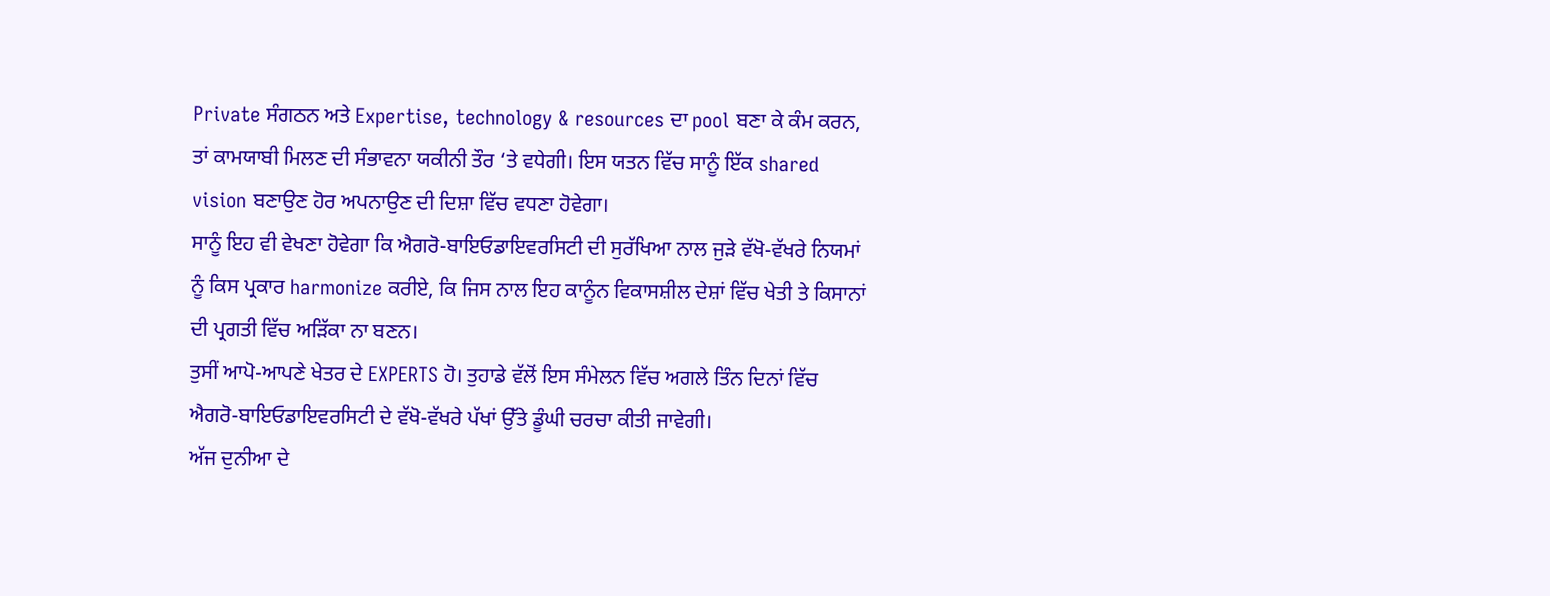Private ਸੰਗਠਨ ਅਤੇ Expertise, technology & resources ਦਾ pool ਬਣਾ ਕੇ ਕੰਮ ਕਰਨ, ਤਾਂ ਕਾਮਯਾਬੀ ਮਿਲਣ ਦੀ ਸੰਭਾਵਨਾ ਯਕੀਨੀ ਤੌਰ ‘ਤੇ ਵਧੇਗੀ। ਇਸ ਯਤਨ ਵਿੱਚ ਸਾਨੂੰ ਇੱਕ shared vision ਬਣਾਉਣ ਹੋਰ ਅਪਨਾਉਣ ਦੀ ਦਿਸ਼ਾ ਵਿੱਚ ਵਧਣਾ ਹੋਵੇਗਾ।
ਸਾਨੂੰ ਇਹ ਵੀ ਵੇਖਣਾ ਹੋਵੇਗਾ ਕਿ ਐਗਰੋ-ਬਾਇਓਡਾਇਵਰਸਿਟੀ ਦੀ ਸੁਰੱਖਿਆ ਨਾਲ ਜੁੜੇ ਵੱਖੋ-ਵੱਖਰੇ ਨਿਯਮਾਂ ਨੂੰ ਕਿਸ ਪ੍ਰਕਾਰ harmonize ਕਰੀਏ, ਕਿ ਜਿਸ ਨਾਲ ਇਹ ਕਾਨੂੰਨ ਵਿਕਾਸਸ਼ੀਲ ਦੇਸ਼ਾਂ ਵਿੱਚ ਖੇਤੀ ਤੇ ਕਿਸਾਨਾਂ ਦੀ ਪ੍ਰਗਤੀ ਵਿੱਚ ਅੜਿੱਕਾ ਨਾ ਬਣਨ।
ਤੁਸੀਂ ਆਪੋ-ਆਪਣੇ ਖੇਤਰ ਦੇ EXPERTS ਹੋ। ਤੁਹਾਡੇ ਵੱਲੋਂ ਇਸ ਸੰਮੇਲਨ ਵਿੱਚ ਅਗਲੇ ਤਿੰਨ ਦਿਨਾਂ ਵਿੱਚ ਐਗਰੋ-ਬਾਇਓਡਾਇਵਰਸਿਟੀ ਦੇ ਵੱਖੋ-ਵੱਖਰੇ ਪੱਖਾਂ ਉੱਤੇ ਡੂੰਘੀ ਚਰਚਾ ਕੀਤੀ ਜਾਵੇਗੀ।
ਅੱਜ ਦੁਨੀਆ ਦੇ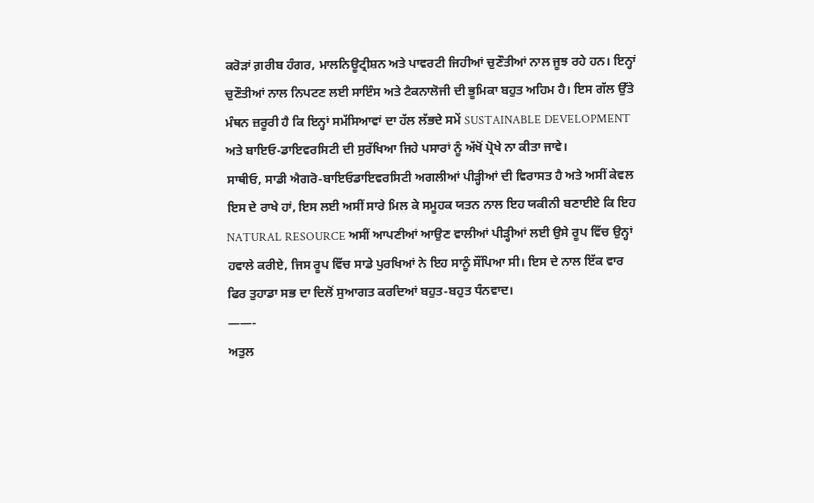ਕਰੋੜਾਂ ਗ਼ਰੀਬ ਹੰਗਰ, ਮਾਲਨਿਊਟ੍ਰੀਸ਼ਨ ਅਤੇ ਪਾਵਰਟੀ ਜਿਹੀਆਂ ਚੁਣੌਤੀਆਂ ਨਾਲ ਜੂਝ ਰਹੇ ਹਨ। ਇਨ੍ਹਾਂ ਚੁਣੌਤੀਆਂ ਨਾਲ ਨਿਪਟਣ ਲਈ ਸਾਇੰਸ ਅਤੇ ਟੈਕਨਾਲੋਜੀ ਦੀ ਭੂਮਿਕਾ ਬਹੁਤ ਅਹਿਮ ਹੈ। ਇਸ ਗੱਲ ਉੱਤੇ ਮੰਥਨ ਜ਼ਰੂਰੀ ਹੈ ਕਿ ਇਨ੍ਹਾਂ ਸਮੱਸਿਆਵਾਂ ਦਾ ਹੱਲ ਲੱਭਦੇ ਸਮੇਂ SUSTAINABLE DEVELOPMENT ਅਤੇ ਬਾਇਓ-ਡਾਇਵਰਸਿਟੀ ਦੀ ਸੁਰੱਖਿਆ ਜਿਹੇ ਪਸਾਰਾਂ ਨੂੰ ਅੱਖੋਂ ਪ੍ਰੋਖੇ ਨਾ ਕੀਤਾ ਜਾਵੇ।
ਸਾਥੀਓ, ਸਾਡੀ ਐਗਰੋ-ਬਾਇਓਡਾਇਵਰਸਿਟੀ ਅਗਲੀਆਂ ਪੀੜ੍ਹੀਆਂ ਦੀ ਵਿਰਾਸਤ ਹੈ ਅਤੇ ਅਸੀਂ ਕੇਵਲ ਇਸ ਦੇ ਰਾਖੇ ਹਾਂ, ਇਸ ਲਈ ਅਸੀਂ ਸਾਰੇ ਮਿਲ ਕੇ ਸਮੂਹਕ ਯਤਨ ਨਾਲ ਇਹ ਯਕੀਨੀ ਬਣਾਈਏ ਕਿ ਇਹ NATURAL RESOURCE ਅਸੀਂ ਆਪਣੀਆਂ ਆਉਣ ਵਾਲੀਆਂ ਪੀੜ੍ਹੀਆਂ ਲਈ ਉਸੇ ਰੂਪ ਵਿੱਚ ਉਨ੍ਹਾਂ ਹਵਾਲੇ ਕਰੀਏ, ਜਿਸ ਰੂਪ ਵਿੱਚ ਸਾਡੇ ਪੁਰਖਿਆਂ ਨੇ ਇਹ ਸਾਨੂੰ ਸੌਂਪਿਆ ਸੀ। ਇਸ ਦੇ ਨਾਲ ਇੱਕ ਵਾਰ ਫਿਰ ਤੁਹਾਡਾ ਸਭ ਦਾ ਦਿਲੋਂ ਸੁਆਗਤ ਕਰਦਿਆਂ ਬਹੁਤ-ਬਹੁਤ ਧੰਨਵਾਦ।
——-
ਅਤੁਲ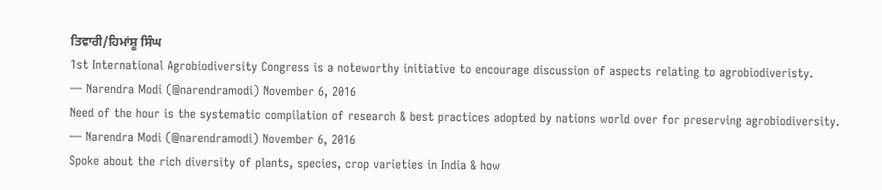ਤਿਵਾਰੀ/ਹਿਮਾਂਸ਼ੂ ਸਿੰਘ
1st International Agrobiodiversity Congress is a noteworthy initiative to encourage discussion of aspects relating to agrobiodiveristy.
— Narendra Modi (@narendramodi) November 6, 2016
Need of the hour is the systematic compilation of research & best practices adopted by nations world over for preserving agrobiodiversity.
— Narendra Modi (@narendramodi) November 6, 2016
Spoke about the rich diversity of plants, species, crop varieties in India & how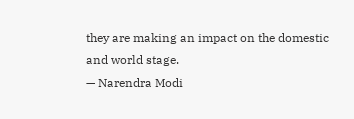they are making an impact on the domestic and world stage.
— Narendra Modi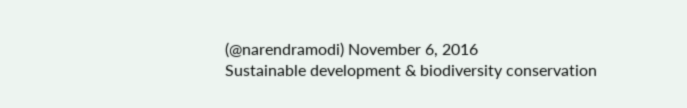(@narendramodi) November 6, 2016
Sustainable development & biodiversity conservation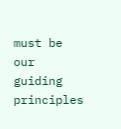must be our guiding principles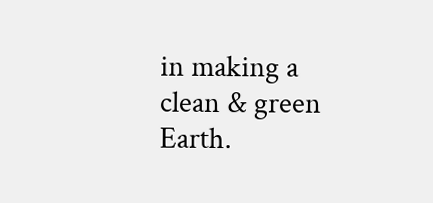in making a clean & green Earth.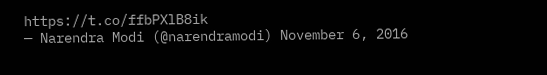https://t.co/ffbPXlB8ik
— Narendra Modi (@narendramodi) November 6, 2016